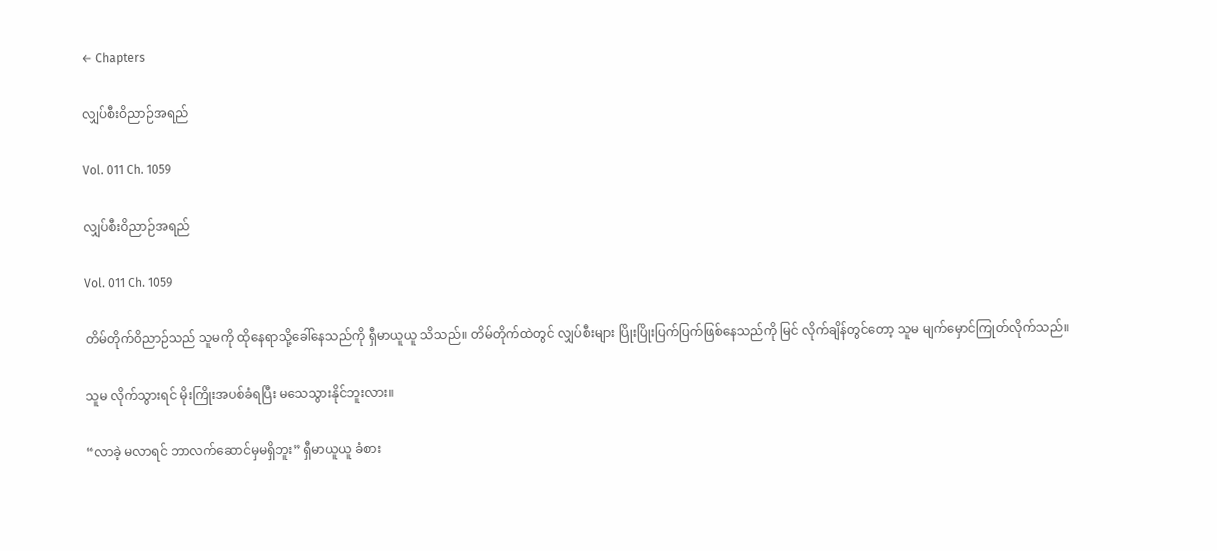← Chapters

လျှပ်စီးဝိညာဉ်အရည်

Vol. 011 Ch. 1059

လျှပ်စီးဝိညာဉ်အရည်

Vol. 011 Ch. 1059

တိမ်တိုက်ဝိညာဉ်သည် သူမကို ထိုနေရာသို့ခေါ်နေသည်ကို ရှီမာယူယူ သိသည်။ တိမ်တိုက်ထဲတွင် လျှပ်စီးများ ပြိုးပြိုးပြက်ပြက်ဖြစ်နေသည်ကို မြင် လိုက်ချိန်တွင်တော့ သူမ မျက်မှောင်ကြုတ်လိုက်သည်။

သူမ လိုက်သွားရင် မိုးကြိုးအပစ်ခံရပြီး မသေသွားနိုင်ဘူးလား။

“လာခဲ့ မလာရင် ဘာလက်ဆောင်မှမရှိဘူး” ရှီမာယူယူ ခံစား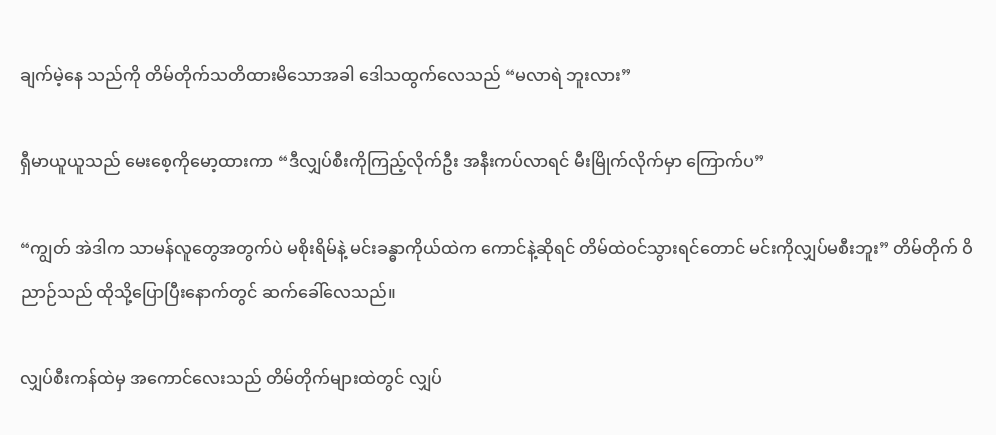ချက်မဲ့နေ သည်ကို တိမ်တိုက်သတိထားမိသောအခါ ဒေါသထွက်လေသည် “မလာရဲ ဘူးလား”

ရှီမာယူယူသည် မေးစေ့ကိုမော့ထားကာ “ဒီလျှပ်စီးကိုကြည့်လိုက်ဦး အနီးကပ်လာရင် မီးမြိုက်လိုက်မှာ ကြောက်ပ”

“ကျွတ် အဲဒါက သာမန်လူတွေအတွက်ပဲ မစိုးရိမ်နဲ့ မင်းခန္ဓာကိုယ်ထဲက ကောင်နဲ့ဆိုရင် တိမ်ထဲဝင်သွားရင်တောင် မင်းကိုလျှပ်မစီးဘူး” တိမ်တိုက် ဝိညာဉ်သည် ထိုသို့ပြောပြီးနောက်တွင် ဆက်ခေါ်လေသည်။

လျှပ်စီးကန်ထဲမှ အကောင်လေးသည် တိမ်တိုက်များထဲတွင် လျှပ်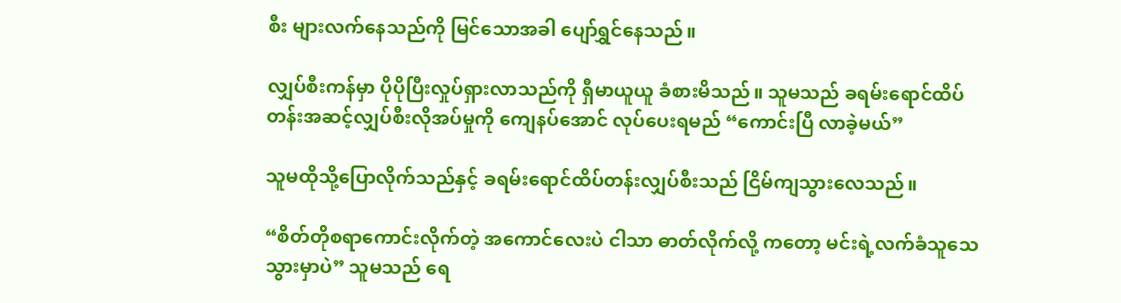စီး များလက်နေသည်ကို မြင်သောအခါ ပျော်ရွှင်နေသည်။

လျှပ်စီးကန်မှာ ပိုပိုပြီးလှုပ်ရှားလာသည်ကို ရှီမာယူယူ ခံစားမိသည်။ သူမသည် ခရမ်းရောင်ထိပ်တန်းအဆင့်လျှပ်စီးလိုအပ်မှုကို ကျေနပ်အောင် လုပ်ပေးရမည် “ကောင်းပြီ လာခဲ့မယ်”

သူမထိုသို့ပြောလိုက်သည်နှင့် ခရမ်းရောင်ထိပ်တန်းလျှပ်စီးသည် ငြိမ်ကျသွားလေသည်။

“စိတ်တိုစရာကောင်းလိုက်တဲ့ အကောင်လေးပဲ ငါသာ ဓာတ်လိုက်လို့ ကတော့ မင်းရဲ့လက်ခံသူသေသွားမှာပဲ” သူမသည် ရေ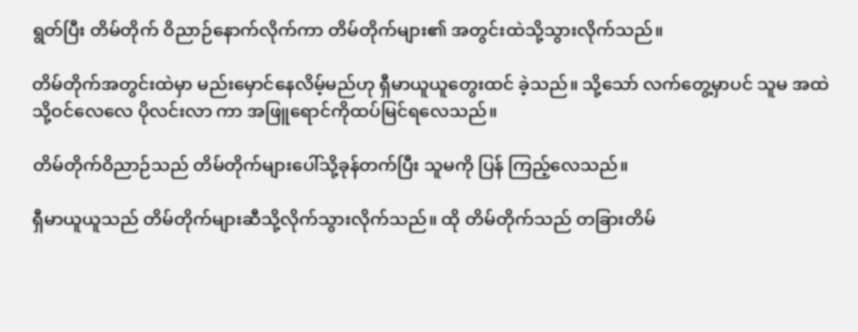ရွတ်ပြီး တိမ်တိုက် ဝိညာဉ်နောက်လိုက်ကာ တိမ်တိုက်များ၏ အတွင်းထဲသို့သွားလိုက်သည်။

တိမ်တိုက်အတွင်းထဲမှာ မည်းမှောင်နေလိမ့်မည်ဟု ရှီမာယူယူတွေးထင် ခဲ့သည်။ သို့သော် လက်တွေ့မှာပင် သူမ အထဲသို့ဝင်လေလေ ပိုလင်းလာ ကာ အဖြူရောင်ကိုထပ်မြင်ရလေသည်။

တိမ်တိုက်ဝိညာဉ်သည် တိမ်တိုက်များပေါ်သို့ခုန်တက်ပြီး သူမကို ပြန် ကြည့်လေသည်။

ရှီမာယူယူသည် တိမ်တိုက်များဆီသို့လိုက်သွားလိုက်သည်။ ထို တိမ်တိုက်သည် တခြားတိမ်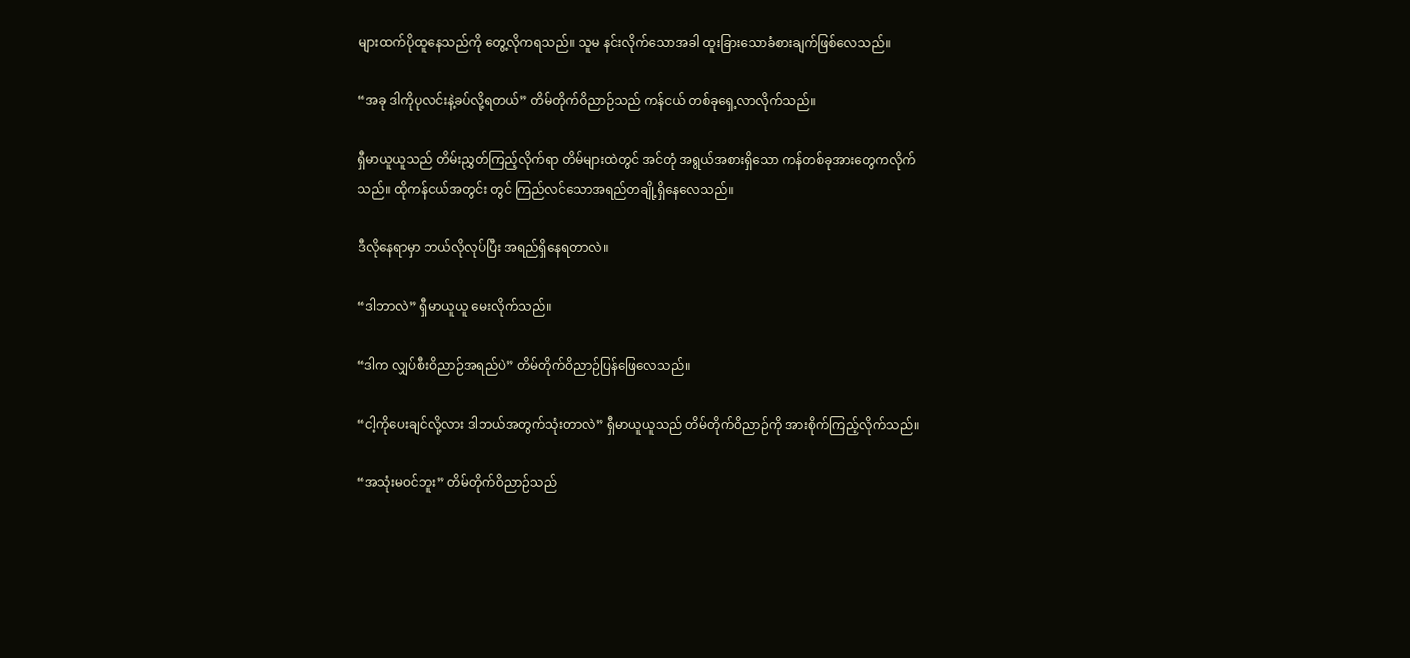များထက်ပိုထူနေသည်ကို တွေ့လိုကရသည်။ သူမ နင်းလိုက်သောအခါ ထူးခြားသောခံစားချက်ဖြစ်လေသည်။

“အခု ဒါကိုပုလင်းနဲ့ခပ်လို့ရတယ်” တိမ်တိုက်ဝိညာဉ်သည် ကန်ငယ် တစ်ခုရှေ့လာလိုက်သည်။

ရှီမာယူယူသည် တိမ်းညွှတ်ကြည့်လိုက်ရာ တိမ်များထဲတွင် အင်တုံ အရွယ်အစားရှိသော ကန်တစ်ခုအားတွေကလိုက်သည်။ ထိုကန်ငယ်အတွင်း တွင် ကြည်လင်သောအရည်တချို့ရှိနေလေသည်။

ဒီလိုနေရာမှာ ဘယ်လိုလုပ်ပြီး အရည်ရှိနေရတာလဲ။

“ဒါဘာလဲ” ရှီမာယူယူ မေးလိုက်သည်။

“ဒါက လျှပ်စီးဝိညာဉ်အရည်ပဲ” တိမ်တိုက်ဝိညာဉ်ပြန်ဖြေလေသည်။

“ငါ့ကိုပေးချင်လို့လား ဒါဘယ်အတွက်သုံးတာလဲ” ရှီမာယူယူသည် တိမ်တိုက်ဝိညာဉ်ကို အားစိုက်ကြည့်လိုက်သည်။

“အသုံးမဝင်ဘူး” တိမ်တိုက်ဝိညာဉ်သည်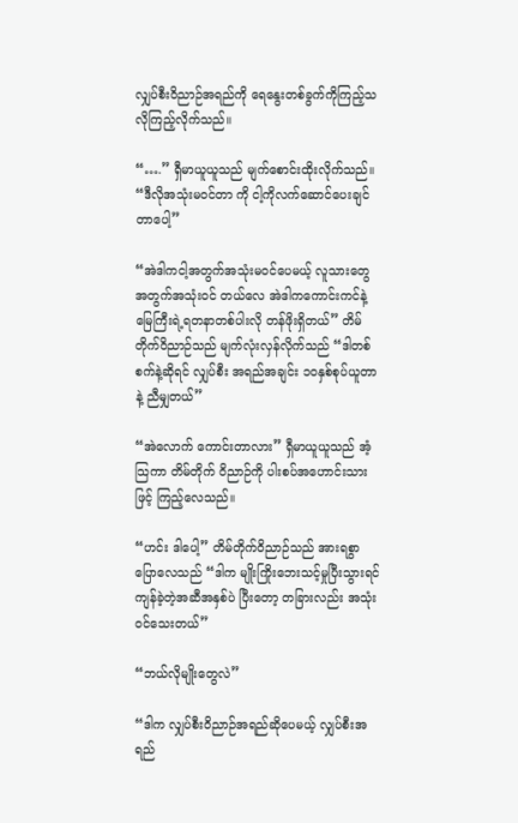လျှပ်စီးဝိညာဉ်အရည်ကို ရေနွေးတစ်ခွက်ကိုကြည့်သလိုကြည့်လိုက်သည်။

“….” ရှီမာယူယူသည် မျက်စောင်းထိုးလိုက်သည်။ “ဒီလိုအသုံးမဝင်တာ ကို ငါ့ကိုလက်ဆောင်ပေးချင်တာပေါ့”

“အဲဒါကငါ့အတွက်အသုံးမဝင်ပေမယ့် လူသားတွေအတွက်အသုံးဝင် တယ်လေ အဲဒါကကောင်းကင်နဲ့ မြေကြီးရဲ့ရတနာတစ်ပါးလို တန်ဖိုးရှိတယ်” တိမ်တိုက်ဝိညာဉ်သည် မျက်လုံးလှန်လိုက်သည် “ဒါတစ်စက်နဲ့ဆိုရင် လျှပ်စီး အရည်အချင်း ၁၀နှစ်စုပ်ယူတာနဲ့ ညီမျှတယ်”

“အဲလောက် ကောင်းတာလား” ရှီမာယူယူသည် အံ့သြကာ တိမ်တိုက် ဝိညာဉ်ကို ပါးစပ်အဟောင်းသားဖြင့် ကြည့်လေသည်။

“ဟင်း ဒါပေါ့” တိမ်တိုက်ဝိညာဉ်သည် အားရစွာပြောလေသည် “ဒါက မျိုးကြိုးဘေးသင့်မှုပြီးသွားရင် ကျန်ခဲ့တဲ့အဆီအနှစ်ပဲ ပြီးတော့ တခြားလည်း အသုံးဝင်သေးတယ်”

“ဘယ်လိုမျိုးတွေလဲ”

“ဒါက လျှပ်စီးဝိညာဉ်အရည်ဆိုပေမယ့် လျှပ်စီးအရည်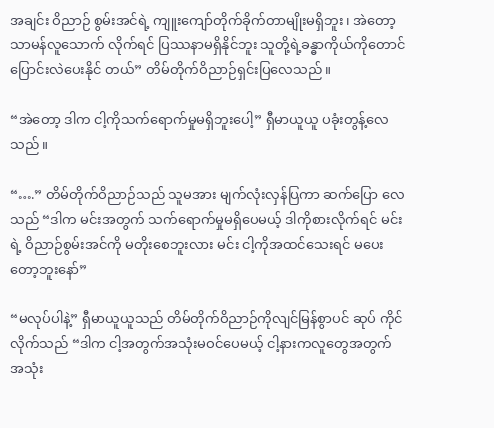အချင်း ဝိညာဉ် စွမ်းအင်ရဲ့ ကျူးကျော်တိုက်ခိုက်တာမျိုးမရှိဘူး၊ အဲတော့ သာမန်လူသောက် လိုက်ရင် ပြဿနာမရှိနိုင်ဘူး သူတို့ရဲ့ခန္ဓာကိုယ်ကိုတောင် ပြောင်းလဲပေးနိုင် တယ်” တိမ်တိုက်ဝိညာဉ်ရှင်းပြလေသည်။

“အဲတော့ ဒါက ငါ့ကိုသက်ရောက်မှုမရှိဘူးပေါ့” ရှီမာယူယူ ပခုံးတွန့်လေ သည်။

“….” တိမ်တိုက်ဝိညာဉ်သည် သူမအား မျက်လုံးလှန်ပြကာ ဆက်ပြော လေသည် “ဒါက မင်းအတွက် သက်ရောက်မှုမရှိပေမယ့် ဒါကိုစားလိုက်ရင် မင်းရဲ့ ဝိညာဉ်စွမ်းအင်ကို မတိုးစေဘူးလား မင်း ငါ့ကိုအထင်သေးရင် မပေး တော့ဘူးနော်”

“မလုပ်ပါနဲ့” ရှီမာယူယူသည် တိမ်တိုက်ဝိညာဉ်ကိုလျင်မြန်စွာပင် ဆုပ် ကိုင်လိုက်သည် “ဒါက ငါ့အတွက်အသုံးမဝင်ပေမယ့် ငါ့နားကလူတွေအတွက် အသုံး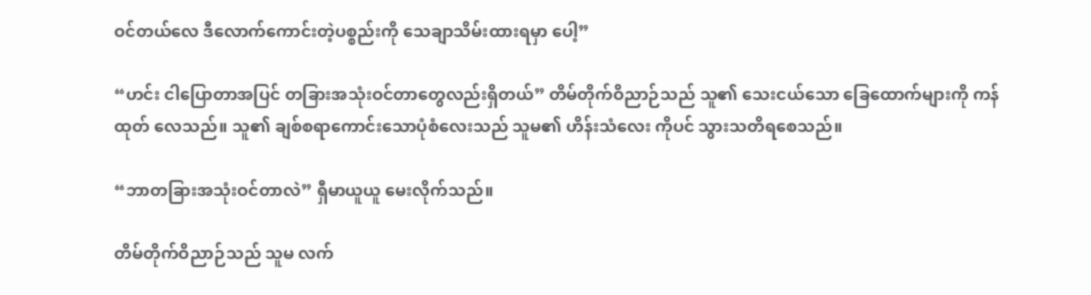ဝင်တယ်လေ ဒီလောက်ကောင်းတဲ့ပစ္စည်းကို သေချာသိမ်းထားရမှာ ပေါ့”

“ဟင်း ငါပြောတာအပြင် တခြားအသုံးဝင်တာတွေလည်းရှိတယ်” တိမ်တိုက်ဝိညာဉ်သည် သူ၏ သေးငယ်သော ခြေထောက်များကို ကန်ထုတ် လေသည်။ သူ၏ ချစ်စရာကောင်းသောပုံစံလေးသည် သူမ၏ ဟိန်းသံလေး ကိုပင် သွားသတိရစေသည်။

“ဘာတခြားအသုံးဝင်တာလဲ” ရှီမာယူယူ မေးလိုက်သည်။

တိမ်တိုက်ဝိညာဉ်သည် သူမ လက်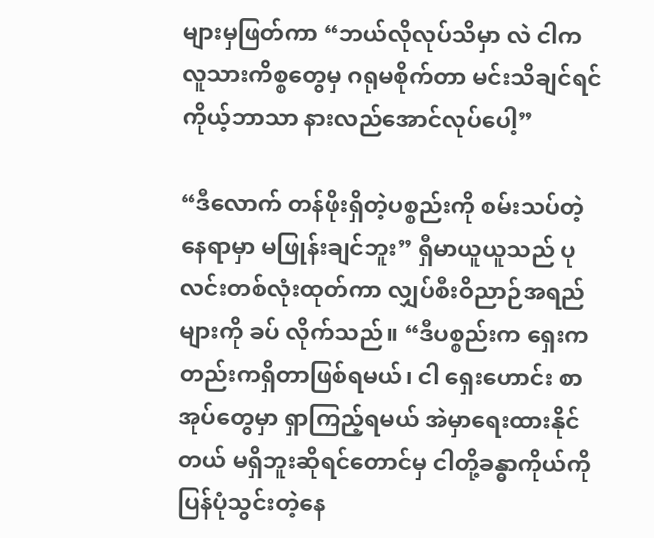များမှဖြတ်ကာ “ဘယ်လိုလုပ်သိမှာ လဲ ငါက လူသားကိစ္စတွေမှ ဂရုမစိုက်တာ မင်းသိချင်ရင် ကိုယ့်ဘာသာ နားလည်အောင်လုပ်ပေါ့”

“ဒီလောက် တန်ဖိုးရှိတဲ့ပစ္စည်းကို စမ်းသပ်တဲ့နေရာမှာ မဖြုန်းချင်ဘူး” ရှီမာယူယူသည် ပုလင်းတစ်လုံးထုတ်ကာ လျှပ်စီးဝိညာဉ်အရည်များကို ခပ် လိုက်သည်။ “ဒီပစ္စည်းက ရှေးကတည်းကရှိတာဖြစ်ရမယ်၊ ငါ ရှေးဟောင်း စာအုပ်တွေမှာ ရှာကြည့်ရမယ် အဲမှာရေးထားနိုင်တယ် မရှိဘူးဆိုရင်တောင်မှ ငါတို့ခန္ဓာကိုယ်ကို ပြန်ပုံသွင်းတဲ့နေ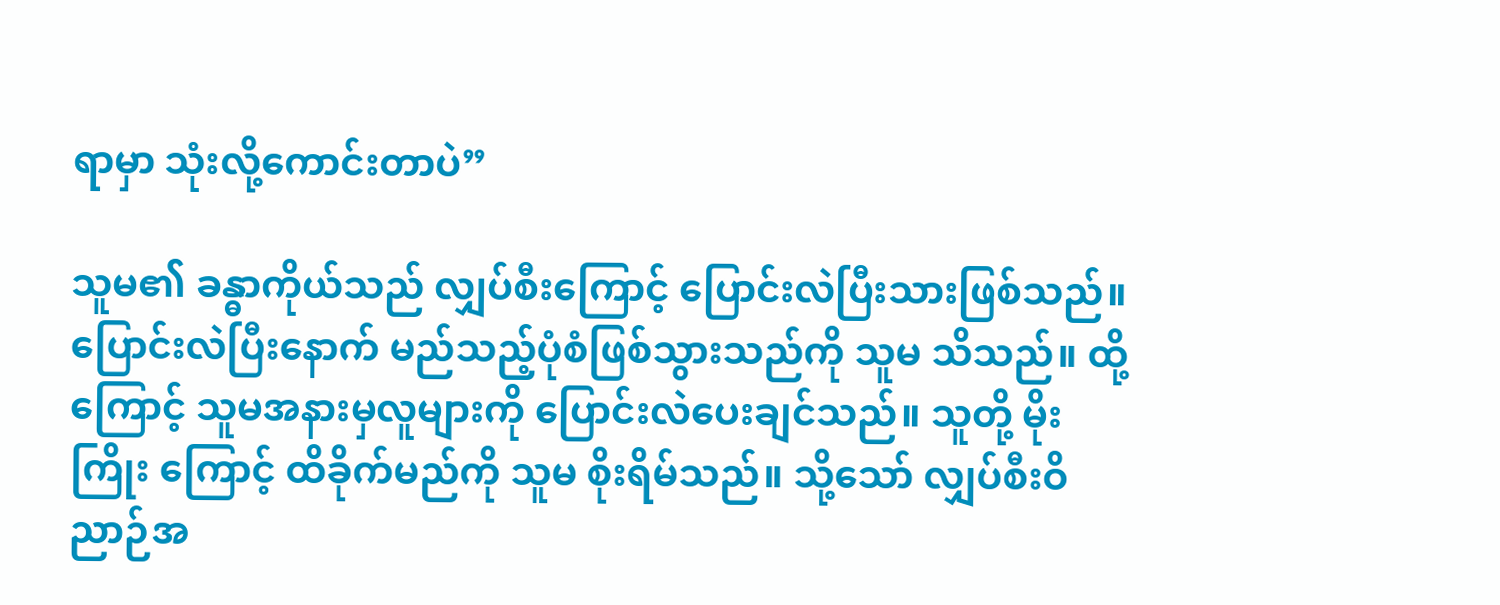ရာမှာ သုံးလို့ကောင်းတာပဲ”

သူမ၏ ခန္ဓာကိုယ်သည် လျှပ်စီးကြောင့် ပြောင်းလဲပြီးသားဖြစ်သည်။ ပြောင်းလဲပြီးနောက် မည်သည့်ပုံစံဖြစ်သွားသည်ကို သူမ သိသည်။ ထို့ကြောင့် သူမအနားမှလူများကို ပြောင်းလဲပေးချင်သည်။ သူတို့ မိုးကြိုး ကြောင့် ထိခိုက်မည်ကို သူမ စိုးရိမ်သည်။ သို့သော် လျှပ်စီးဝိညာဉ်အ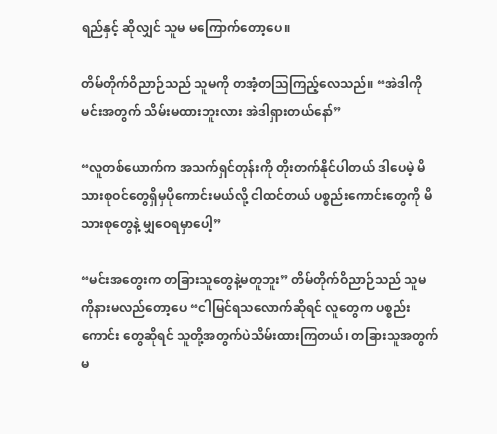ရည်နှင့် ဆိုလျှင် သူမ မကြောက်တော့ပေ။

တိမ်တိုက်ဝိညာဉ်သည် သူမကို တအံ့တသြကြည့်လေသည်။ “အဲဒါကို မင်းအတွက် သိမ်းမထားဘူးလား အဲဒါရှားတယ်နော်”

“လူတစ်ယောက်က အသက်ရှင်တုန်းကို တိုးတက်နိုင်ပါတယ် ဒါပေမဲ့ မိသားစုဝင်တွေရှိမှပိုကောင်းမယ်လို့ ငါထင်တယ် ပစ္စည်းကောင်းတွေကို မိသားစုတွေနဲ့ မျှဝေရမှာပေါ့”

“မင်းအတွေးက တခြားသူတွေနဲ့မတူဘူး” တိမ်တိုက်ဝိညာဉ်သည် သူမ ကိုနားမလည်တော့ပေ “ငါမြင်ရသလောက်ဆိုရင် လူတွေက ပစ္စည်းကောင်း တွေဆိုရင် သူတို့အတွက်ပဲသိမ်းထားကြတယ်၊ တခြားသူအတွက် မ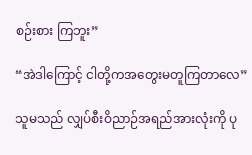စဉ်းစား ကြဘူး”

“အဲဒါကြောင့် ငါတို့ကအတွေးမတူကြတာလေ”

သူမသည် လျှပ်စီးဝိညာဉ်အရည်အားလုံးကို ပု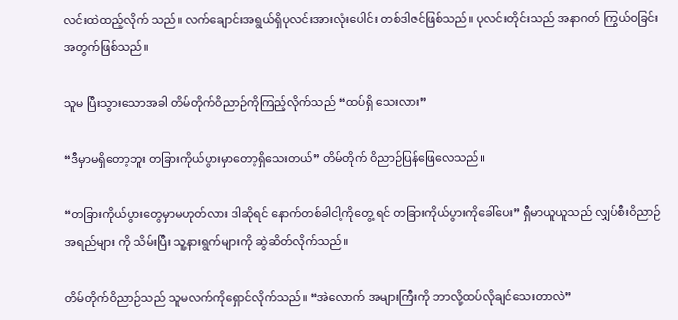လင်းထဲထည့်လိုက် သည်။ လက်ချောင်းအရွယ်ရှိပုလင်းအားလုံးပေါင်း တစ်ဒါဇင်ဖြစ်သည်။ ပုလင်းတိုင်းသည် အနာဂတ် ကြွယ်ဝခြင်းအတွက်ဖြစ်သည်။

သူမ ပြီးသွားသောအခါ တိမ်တိုက်ဝိညာဉ်ကိုကြည့်လိုက်သည် “ထပ်ရှိ သေးလား”

“ဒီမှာမရှိတော့ဘူး တခြားကိုယ်ပွားမှာတော့ရှိသေးတယ်” တိမ်တိုက် ဝိညာဉ်ပြန်ဖြေလေသည်။

“တခြားကိုယ်ပွားတွေမှာမဟုတ်လား ဒါဆိုရင် နောက်တစ်ခါငါ့ကိုတွေ့ ရင် တခြားကိုယ်ပွားကိုခေါ်ပေး” ရှီမာယူယူသည် လျှပ်စီးဝိညာဉ်အရည်များ ကို သိမ်းပြီး သူ့နားရွက်များကို ဆွဲဆိတ်လိုက်သည်။

တိမ်တိုက်ဝိညာဉ်သည် သူမလက်ကိုရှောင်လိုက်သည်။ “အဲလောက် အများကြီးကို ဘာလို့ထပ်လိုချင်သေးတာလဲ”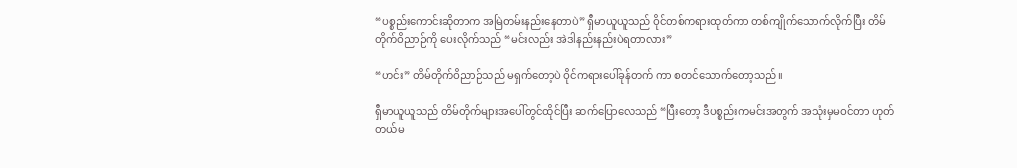“ပစ္စည်းကောင်းဆိုတာက အမြဲတမ်းနည်းနေတာပဲ” ရှီမာယူယူသည် ဝိုင်တစ်ကရားထုတ်ကာ တစ်ကျိုက်သောက်လိုက်ပြီး တိမ်တိုက်ဝိညာဉ်ကို ပေးလိုက်သည် “မင်းလည်း အဲဒါနည်းနည်းပဲရတာလား”

“ဟင်း” တိမ်တိုက်ဝိညာဉ်သည် မရှက်တော့ပဲ ဝိုင်ကရားပေါ်ခုန်တက် ကာ စတင်သောက်တော့သည်။

ရှီမာယူယူသည် တိမ်တိုက်များအပေါ်တွင်ထိုင်ပြီး ဆက်ပြောလေသည် “ပြီးတော့ ဒီပစ္စည်းကမင်းအတွက် အသုံးမှမဝင်တာ ဟုတ်တယ်မ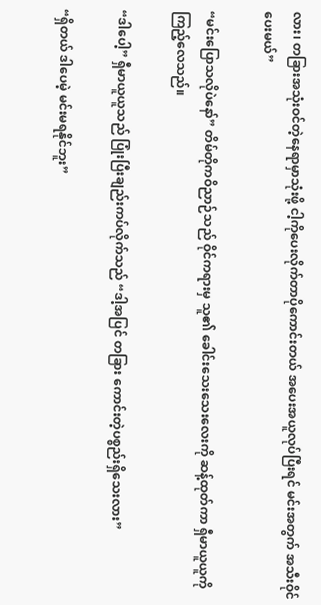လား၊ တခြားအသုံးဝင်တဲ့နေရာမှာသုံးဖို့ ငါ့ကိုပေးလိုက်တာပိုကောင်းတယ် အပေးအယူလုပ်ပြီးရင် မင်းအတွက် အသီးဝိုင်ပေးမယ်”

“မင်းပြောသလိုပဲနော်” တိမ်တိုကဝိညာဉ်သည် ဝိုင်ကရားမှ သူ၏ ခေါင်းသေးသေးလေးကို ဆန့်ထုတ်ကာ ရှီမာယူယူကိုကြည့်လေသည်။

“ဒါပေါ့” ရှီမာယူယူသည် ပြုံးပြီးချည်းကပ်လိုက်သည် “ဒါ့အပြင် တခြား ကောင်းတဲ့ပစ္စည်းရှိသေးလား”

“ရှိတယ် ဒါပေမဲ့ မင်းမရနိုင်ဘူး”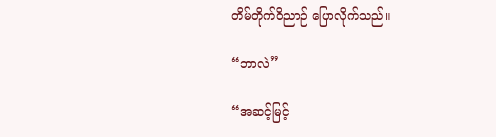တိမ်တိုက်ဝိညာဉ် ပြောလိုက်သည်။

“ဘာလဲ”

“အဆင့်မြင့်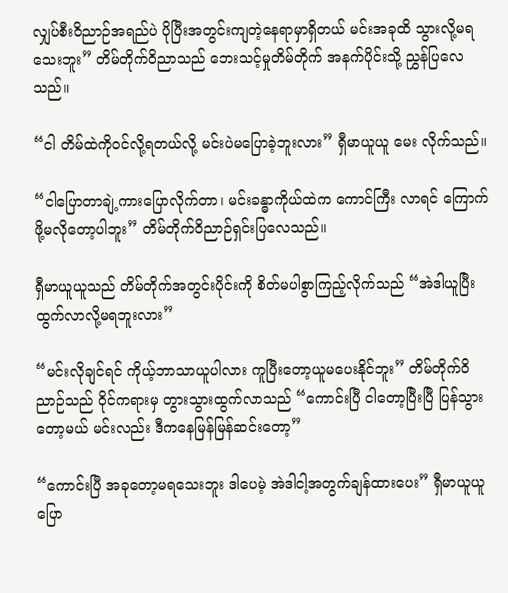လျှပ်စီးဝိညာဉ်အရည်ပဲ ပိုပြီးအတွင်းကျတဲ့နေရာမှာရှိတယ် မင်းအခုထိ သွားလို့မရသေးဘူး” တိမ်တိုက်ဝိညာသည် ဘေးသင့်မှုတိမ်တိုက် အနက်ပိုင်းသို့ ညွှန်ပြလေသည်။

“ငါ တိမ်ထဲကိုဝင်လို့ရတယ်လို့ မင်းပဲမပြောခဲ့ဘူးလား” ရှီမာယူယူ မေး လိုက်သည်။

“ငါပြောတာချဲ့ကားပြောလိုက်တာ၊ မင်းခန္ဓာကိုယ်ထဲက ကောင်ကြီး လာရင် ကြောက်ဖို့မလိုတော့ပါဘူး” တိမ်တိုက်ဝိညာဉ်ရှင်းပြလေသည်။

ရှီမာယူယူသည် တိမ်တိုက်အတွင်းပိုင်းကို စိတ်မပါစွာကြည့်လိုက်သည် “အဲဒါယူပြီးထွက်လာလို့မရဘူးလား”

“မင်းလိုချင်ရင် ကိုယ့်ဘာသာယူပါလား ကူပြီးတော့ယူမပေးနိုင်ဘူး” တိမ်တိုက်ဝိညာဉ်သည် ဝိုင်ကရားမှ တွားသွားထွက်လာသည် “ကောင်းပြီ ငါတော့ပြီးပြီ ပြန်သွားတော့မယ် မင်းလည်း ဒီကနေမြန်မြန်ဆင်းတော့”

“ကောင်းပြီ အခုတော့မရသေးဘူး ဒါပေမဲ့ အဲဒါငါ့အတွက်ချန်ထားပေး” ရှီမာယူယူ ပြော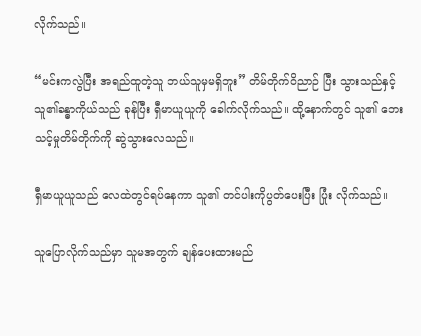လိုက်သည်။

“မင်းကလွဲပြီး အရည်ထူတဲ့သူ ဘယ်သူမှမရှိဘူး” တိမ်တိုက်ဝိညာဉ် ပြီး သွားသည်နှင့် သူ၏ခန္ဓာကိုယ်သည် ခုန်ပြီး ရှီမာယူယူကို ခေါက်လိုက်သည်။ ထို့နောက်တွင် သူ၏ ဘေးသင့်မှုတိမ်တိုက်ကို ဆွဲသွားလေသည်။

ရှီမာယူယူသည် လေထဲတွင်ရပ်နေကာ သူ၏ တင်ပါးကိုပွတ်ပေးပြီး ပြုံး လိုက်သည်။

သူပြောလိုက်သည်မှာ သူမအတွက် ချန်ပေးထားမည်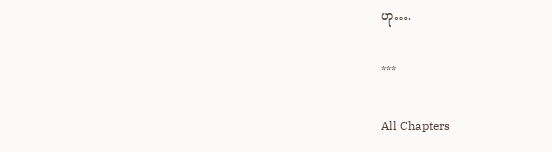ဟု….

***

All Chapters